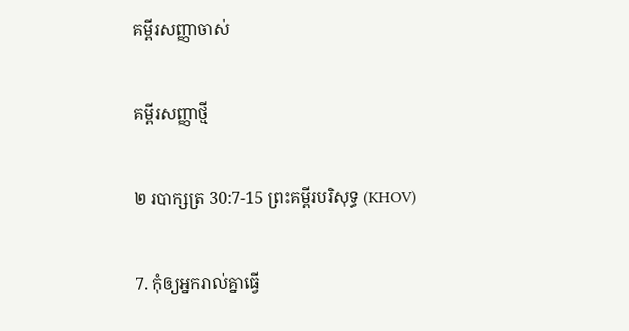គម្ពីរសញ្ញាចាស់

គម្ពីរសញ្ញាថ្មី

២ របាក្សត្រ 30:7-15 ព្រះគម្ពីរបរិសុទ្ធ (KHOV)

7. កុំឲ្យអ្នករាល់គ្នាធ្វើ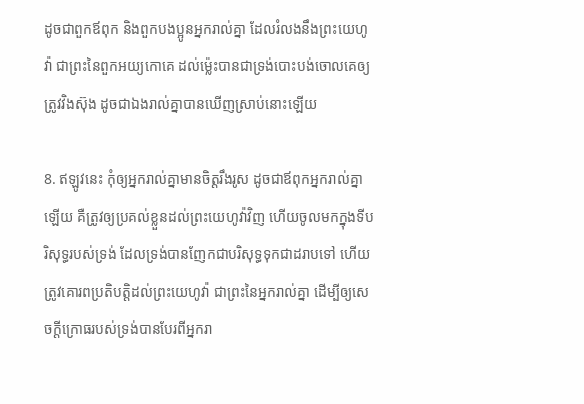ដូចជាពួកឪពុក និងពួកបងប្អូនអ្នករាល់គ្នា ដែលរំលងនឹងព្រះ‌យេហូវ៉ា ជាព្រះនៃពួកអយ្យកោគេ ដល់ម៉្លេះបានជាទ្រង់បោះ‌បង់ចោលគេឲ្យត្រូវវិង‌ស៊ុង ដូចជាឯងរាល់គ្នាបានឃើញស្រាប់នោះឡើយ

8. ឥឡូវនេះ កុំឲ្យអ្នករាល់គ្នាមានចិត្តរឹង‌រូស ដូចជាឪពុកអ្នករាល់គ្នាឡើយ គឺត្រូវឲ្យប្រគល់ខ្លួនដល់ព្រះ‌យេហូវ៉ាវិញ ហើយចូលមកក្នុងទីបរិសុទ្ធរបស់ទ្រង់ ដែលទ្រង់បានញែកជាបរិសុទ្ធទុកជាដរាបទៅ ហើយត្រូវគោរពប្រតិ‌បត្តិដល់ព្រះ‌យេហូវ៉ា ជាព្រះនៃអ្នករាល់គ្នា ដើម្បីឲ្យសេចក្ដីក្រោធរបស់ទ្រង់បានបែរពីអ្នករា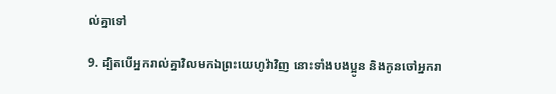ល់គ្នាទៅ

9. ដ្បិតបើអ្នករាល់គ្នាវិលមកឯព្រះ‌យេហូវ៉ាវិញ នោះទាំងបងប្អូន និងកូនចៅអ្នករា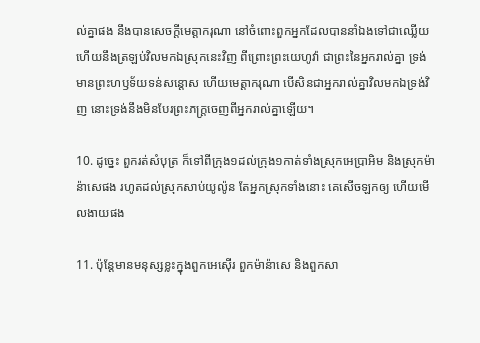ល់គ្នាផង នឹងបានសេចក្ដីមេត្តា‌ករុណា នៅចំពោះពួកអ្នកដែលបាននាំឯងទៅជាឈ្លើយ ហើយនឹងត្រឡប់វិលមកឯស្រុកនេះវិញ ពីព្រោះព្រះ‌យេហូវ៉ា ជាព្រះនៃអ្នករាល់គ្នា ទ្រង់មានព្រះ‌ហឫ‌ទ័យទន់សន្តោស ហើយមេត្តា‌ករុណា បើ‌សិនជាអ្នករាល់គ្នាវិលមកឯទ្រង់វិញ នោះទ្រង់នឹងមិនបែរព្រះ‌ភក្ត្រចេញពីអ្នករាល់គ្នាឡើយ។

10. ដូច្នេះ ពួករត់សំបុត្រ ក៏ទៅពីក្រុង១ដល់ក្រុង១កាត់ទាំងស្រុកអេប្រា‌អិម និងស្រុកម៉ាន៉ាសេផង រហូតដល់ស្រុកសាប់‌យូ‌ល៉ូន តែអ្នកស្រុកទាំងនោះ គេសើចឡកឲ្យ ហើយមើល‌ងាយផង

11. ប៉ុន្តែមានមនុស្សខ្លះក្នុងពួកអេស៊ើរ ពួកម៉ាន៉ាសេ និងពួកសា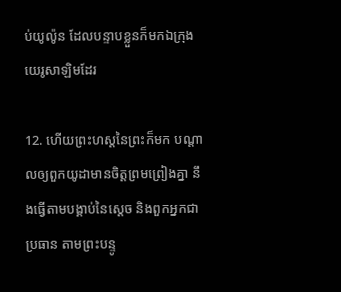ប់‌យូ‌ល៉ូន ដែលបន្ទាបខ្លួនក៏មកឯក្រុងយេរូ‌សាឡិមដែរ

12. ហើយព្រះ‌ហស្តនៃព្រះក៏មក បណ្តាលឲ្យពួកយូដាមានចិត្តព្រម‌ព្រៀងគ្នា នឹងធ្វើតាមបង្គាប់នៃស្តេច និងពួកអ្នកជាប្រធាន តាមព្រះ‌បន្ទូ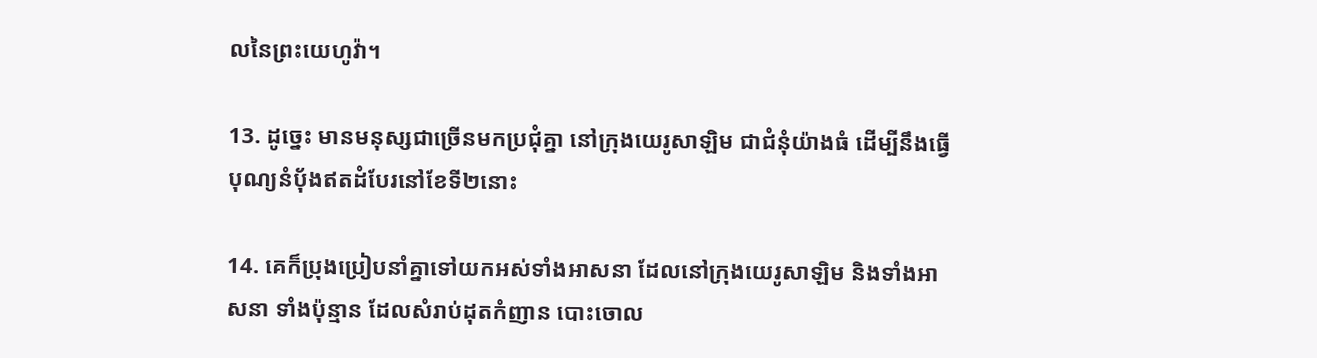លនៃព្រះ‌យេហូវ៉ា។

13. ដូច្នេះ មានមនុស្សជាច្រើនមកប្រជុំគ្នា នៅក្រុងយេរូ‌សាឡិម ជាជំនុំយ៉ាងធំ ដើម្បីនឹងធ្វើបុណ្យនំបុ័ងឥតដំបែរនៅខែទី២នោះ

14. គេក៏ប្រុង‌ប្រៀបនាំគ្នាទៅយកអស់ទាំងអាស‌នា ដែលនៅក្រុងយេរូ‌សាឡិម និងទាំងអាស‌នា ទាំងប៉ុន្មាន ដែលសំរាប់ដុតកំញាន បោះចោល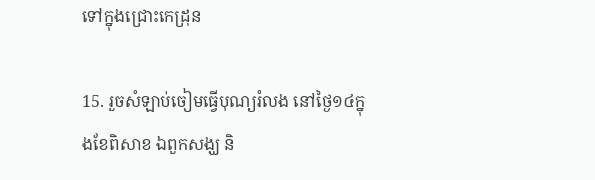ទៅក្នុងជ្រោះកេដ្រុន

15. រួចសំឡាប់ចៀមធ្វើបុណ្យរំលង នៅថ្ងៃ១៤ក្នុងខែពិសាខ ឯពួកសង្ឃ និ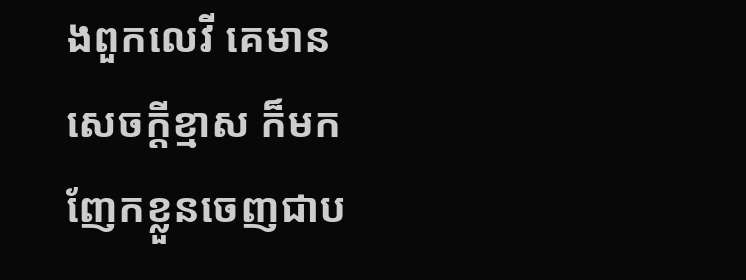ងពួកលេវី គេមានសេចក្ដីខ្មាស ក៏មកញែកខ្លួនចេញជាប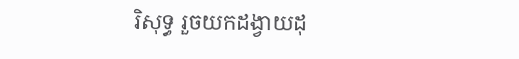រិសុទ្ធ រួចយកដង្វាយដុ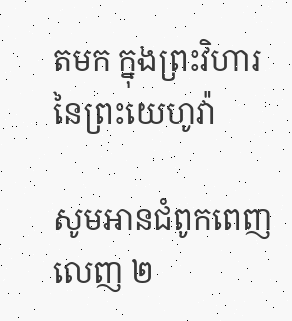តមក ក្នុងព្រះ‌វិហារនៃព្រះ‌យេហូវ៉ា

សូមអានជំពូកពេញលេញ ២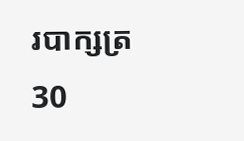របាក្សត្រ 30